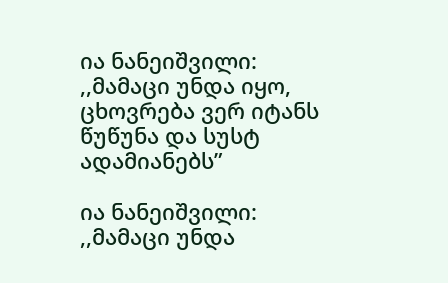ია ნანეიშვილი: ,,მამაცი უნდა იყო, ცხოვრება ვერ იტანს წუწუნა და სუსტ ადამიანებს”

ია ნანეიშვილი: ,,მამაცი უნდა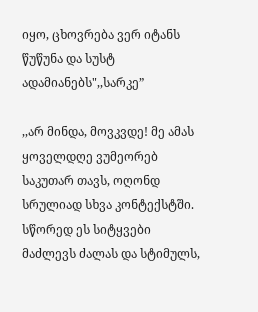იყო, ცხოვრება ვერ იტანს წუწუნა და სუსტ ადამიანებს",,სარკე”

,,არ მინდა, მოვკვდე! მე ამას ყოველდღე ვუმეორებ საკუთარ თავს, ოღონდ სრულიად სხვა კონტექსტში. სწორედ ეს სიტყვები მაძლევს ძალას და სტიმულს,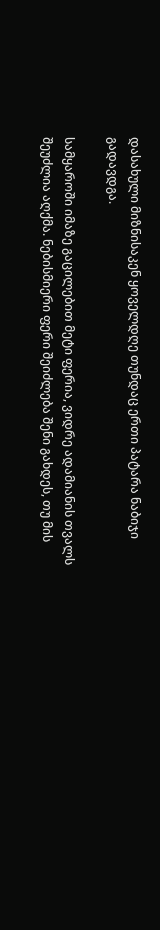დასახული მიზნისაკენ ყოველდღე თუნდაც ერთი პატარა ნაბიჯი გადავდგა.

სამყაროში იმაზე გაცილებით მეტი ფერია, ვიდრე ადამიანის თვალს შეუძლია აღქმა. ნებისმიერი ფერი შეიძლება შენი გახდეს, თუ მის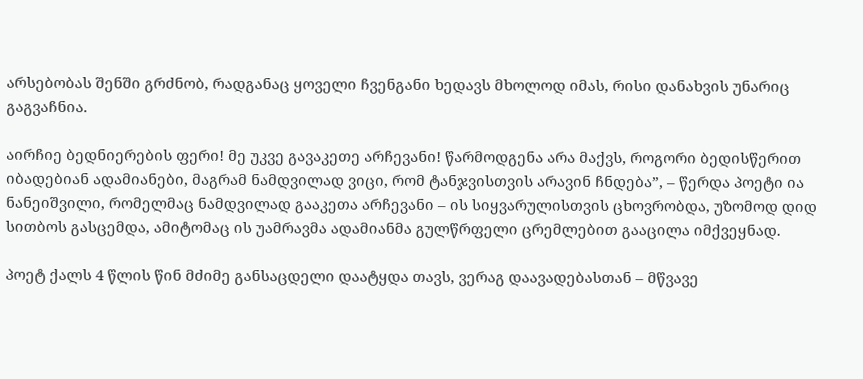არსებობას შენში გრძნობ, რადგანაც ყოველი ჩვენგანი ხედავს მხოლოდ იმას, რისი დანახვის უნარიც გაგვაჩნია.

აირჩიე ბედნიერების ფერი! მე უკვე გავაკეთე არჩევანი! წარმოდგენა არა მაქვს, როგორი ბედისწერით იბადებიან ადამიანები, მაგრამ ნამდვილად ვიცი, რომ ტანჯვისთვის არავინ ჩნდება”, – წერდა პოეტი ია ნანეიშვილი, რომელმაც ნამდვილად გააკეთა არჩევანი – ის სიყვარულისთვის ცხოვრობდა, უზომოდ დიდ სითბოს გასცემდა, ამიტომაც ის უამრავმა ადამიანმა გულწრფელი ცრემლებით გააცილა იმქვეყნად.

პოეტ ქალს 4 წლის წინ მძიმე განსაცდელი დაატყდა თავს, ვერაგ დაავადებასთან – მწვავე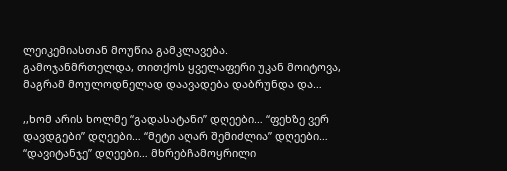ლეიკემიასთან მოუწია გამკლავება. გამოჯანმრთელდა, თითქოს ყველაფერი უკან მოიტოვა, მაგრამ მოულოდნელად დაავადება დაბრუნდა და…

,,ხომ არის ხოლმე “გადასატანი” დღეები… “ფეხზე ვერ დავდგები” დღეები… “მეტი აღარ შემიძლია” დღეები… “დავიტანჯე” დღეები… მხრებჩამოყრილი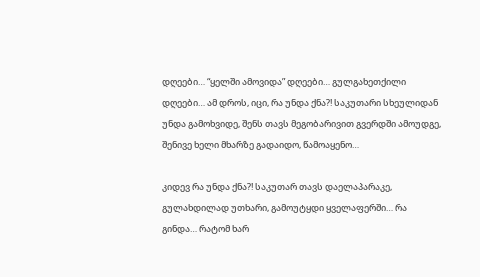დღეები… “ყელში ამოვიდა” დღეები… გულგახეთქილი დღეები… ამ დროს, იცი, რა უნდა ქნა?! საკუთარი სხეულიდან უნდა გამოხვიდე, შენს თავს მეგობარივით გვერდში ამოუდგე, შენივე ხელი მხარზე გადაიდო, წამოაყენო…

კიდევ რა უნდა ქნა?! საკუთარ თავს დაელაპარაკე, გულახდილად უთხარი, გამოუტყდი ყველაფერში… რა გინდა… რატომ ხარ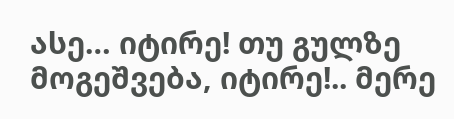ასე… იტირე! თუ გულზე მოგეშვება, იტირე!.. მერე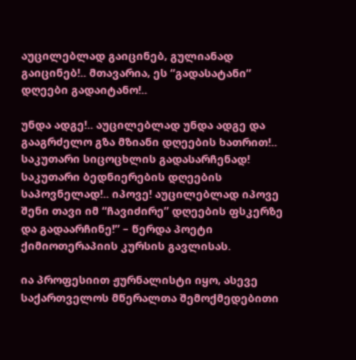აუცილებლად გაიცინებ, გულიანად გაიცინებ!.. მთავარია, ეს “გადასატანი” დღეები გადაიტანო!..

უნდა ადგე!.. აუცილებლად უნდა ადგე და გააგრძელო გზა მზიანი დღეების ხათრით!.. საკუთარი სიცოცხლის გადასარჩენად! საკუთარი ბედნიერების დღეების საპოვნელად!.. იპოვე! აუცილებლად იპოვე შენი თავი იმ “ჩავიძირე” დღეების ფსკერზე და გადაარჩინე!” – წერდა პოეტი ქიმიოთერაპიის კურსის გავლისას.

ია პროფესიით ჟურნალისტი იყო, ასევე საქართველოს მწერალთა შემოქმედებითი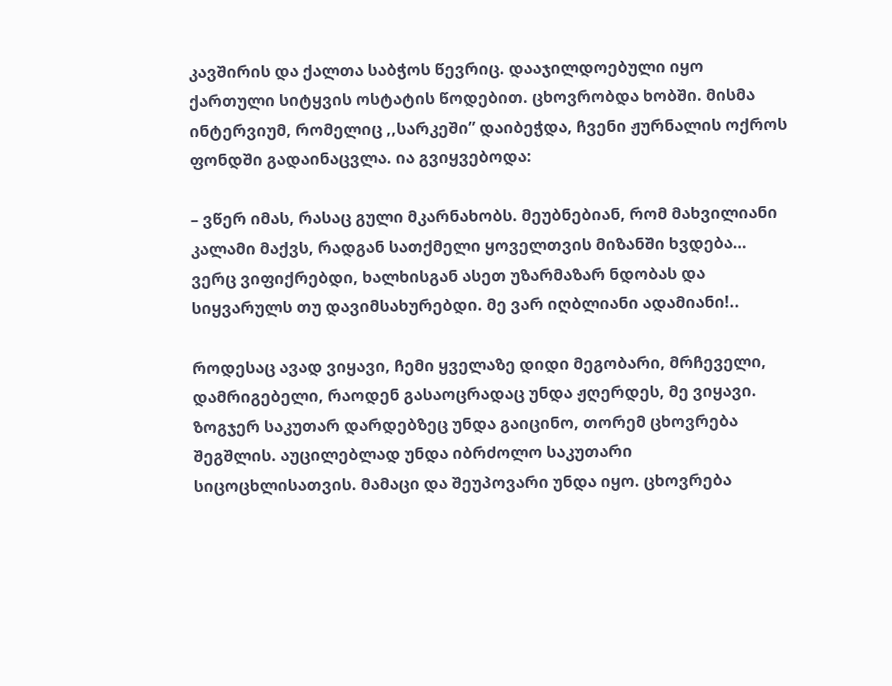კავშირის და ქალთა საბჭოს წევრიც. დააჯილდოებული იყო ქართული სიტყვის ოსტატის წოდებით. ცხოვრობდა ხობში. მისმა ინტერვიუმ, რომელიც ,,სარკეში” დაიბეჭდა, ჩვენი ჟურნალის ოქროს ფონდში გადაინაცვლა. ია გვიყვებოდა:

– ვწერ იმას, რასაც გული მკარნახობს. მეუბნებიან, რომ მახვილიანი კალამი მაქვს, რადგან სათქმელი ყოველთვის მიზანში ხვდება… ვერც ვიფიქრებდი, ხალხისგან ასეთ უზარმაზარ ნდობას და სიყვარულს თუ დავიმსახურებდი. მე ვარ იღბლიანი ადამიანი!..

როდესაც ავად ვიყავი, ჩემი ყველაზე დიდი მეგობარი, მრჩეველი, დამრიგებელი, რაოდენ გასაოცრადაც უნდა ჟღერდეს, მე ვიყავი. ზოგჯერ საკუთარ დარდებზეც უნდა გაიცინო, თორემ ცხოვრება შეგშლის. აუცილებლად უნდა იბრძოლო საკუთარი სიცოცხლისათვის. მამაცი და შეუპოვარი უნდა იყო. ცხოვრება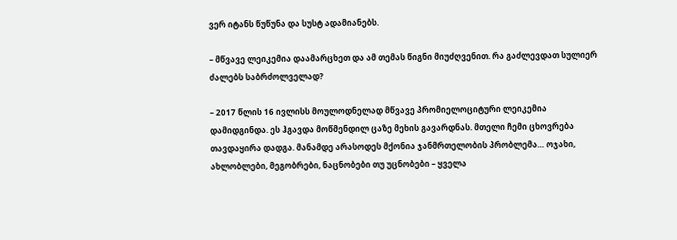ვერ იტანს წუწუნა და სუსტ ადამიანებს.

– მწვავე ლეიკემია დაამარცხეთ და ამ თემას წიგნი მიუძღვენით. რა გაძლევდათ სულიერ ძალებს საბრძოლველად?

– 2017 წლის 16 ივლისს მოულოდნელად მწვავე პრომიელოციტური ლეიკემია დამიდგინდა. ეს ჰგავდა მოწმენდილ ცაზე მეხის გავარდნას. მთელი ჩემი ცხოვრება თავდაყირა დადგა. მანამდე არასოდეს მქონია ჯანმრთელობის პრობლემა… ოჯახი, ახლობლები, მეგობრები, ნაცნობები თუ უცნობები – ყველა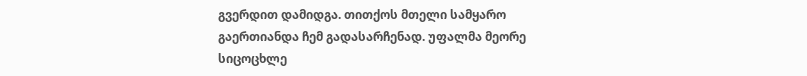გვერდით დამიდგა. თითქოს მთელი სამყარო გაერთიანდა ჩემ გადასარჩენად. უფალმა მეორე სიცოცხლე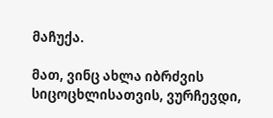მაჩუქა.

მათ, ვინც ახლა იბრძვის სიცოცხლისათვის, ვურჩევდი,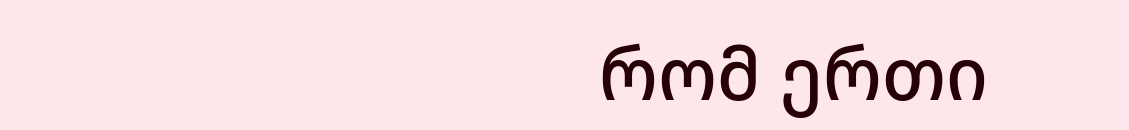რომ ერთი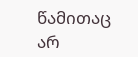წამითაც არ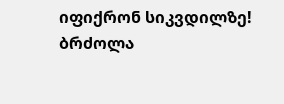იფიქრონ სიკვდილზე! ბრძოლა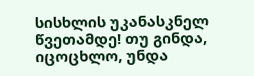სისხლის უკანასკნელ წვეთამდე! თუ გინდა, იცოცხლო, უნდა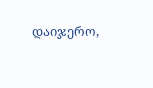დაიჯერო,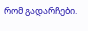რომ გადარჩები.